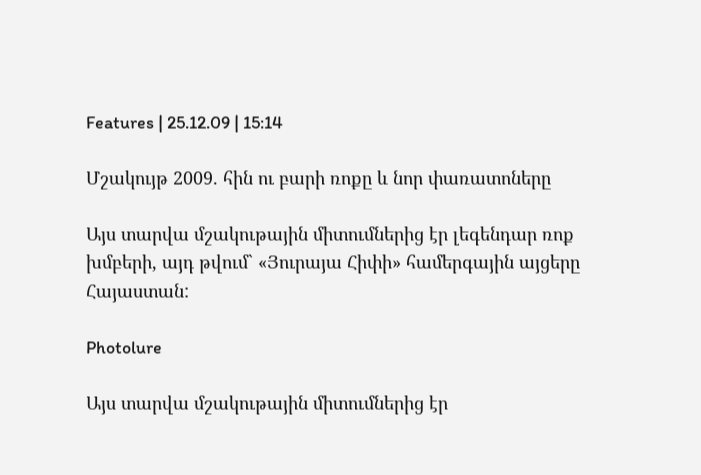Features | 25.12.09 | 15:14

Մշակույթ 2009. հին ու բարի ռոքը և նոր փառատոները

Այս տարվա մշակութային միտումներից էր լեգենդար ռոք խմբերի, այդ թվում` «Յուրայա Հիփի» համերգային այցերը Հայաստան:

Photolure

Այս տարվա մշակութային միտումներից էր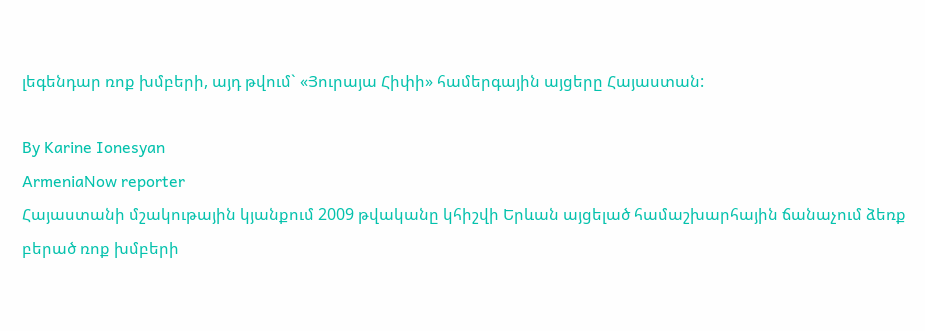լեգենդար ռոք խմբերի, այդ թվում` «Յուրայա Հիփի» համերգային այցերը Հայաստան:

By Karine Ionesyan
ArmeniaNow reporter
Հայաստանի մշակութային կյանքում 2009 թվականը կհիշվի Երևան այցելած համաշխարհային ճանաչում ձեռք բերած ռոք խմբերի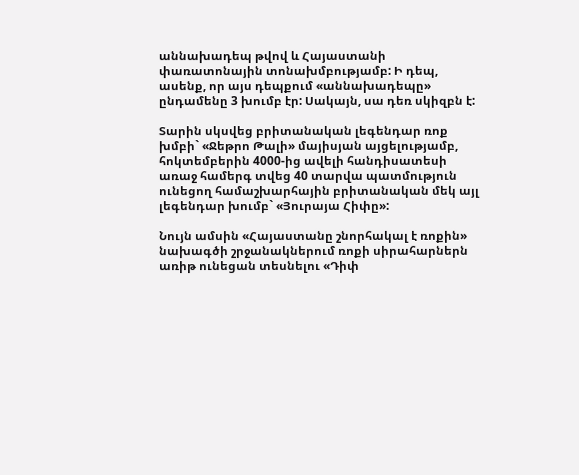աննախադեպ թվով և Հայաստանի փառատոնային տոնախմբությամբ: Ի դեպ, ասենք, որ այս դեպքում «աննախադեպը» ընդամենը 3 խումբ էր: Սակայն, սա դեռ սկիզբն է:

Տարին սկսվեց բրիտանական լեգենդար ռոք խմբի` «Ջեթրո Թալի» մայիսյան այցելությամբ, հոկտեմբերին 4000-ից ավելի հանդիսատեսի առաջ համերգ տվեց 40 տարվա պատմություն ունեցող համաշխարհային բրիտանական մեկ այլ լեգենդար խումբ` «Յուրայա Հիփը»:

Նույն ամսին «Հայաստանը շնորհակալ է ռոքին» նախագծի շրջանակներում ռոքի սիրահարներն առիթ ունեցան տեսնելու «Դիփ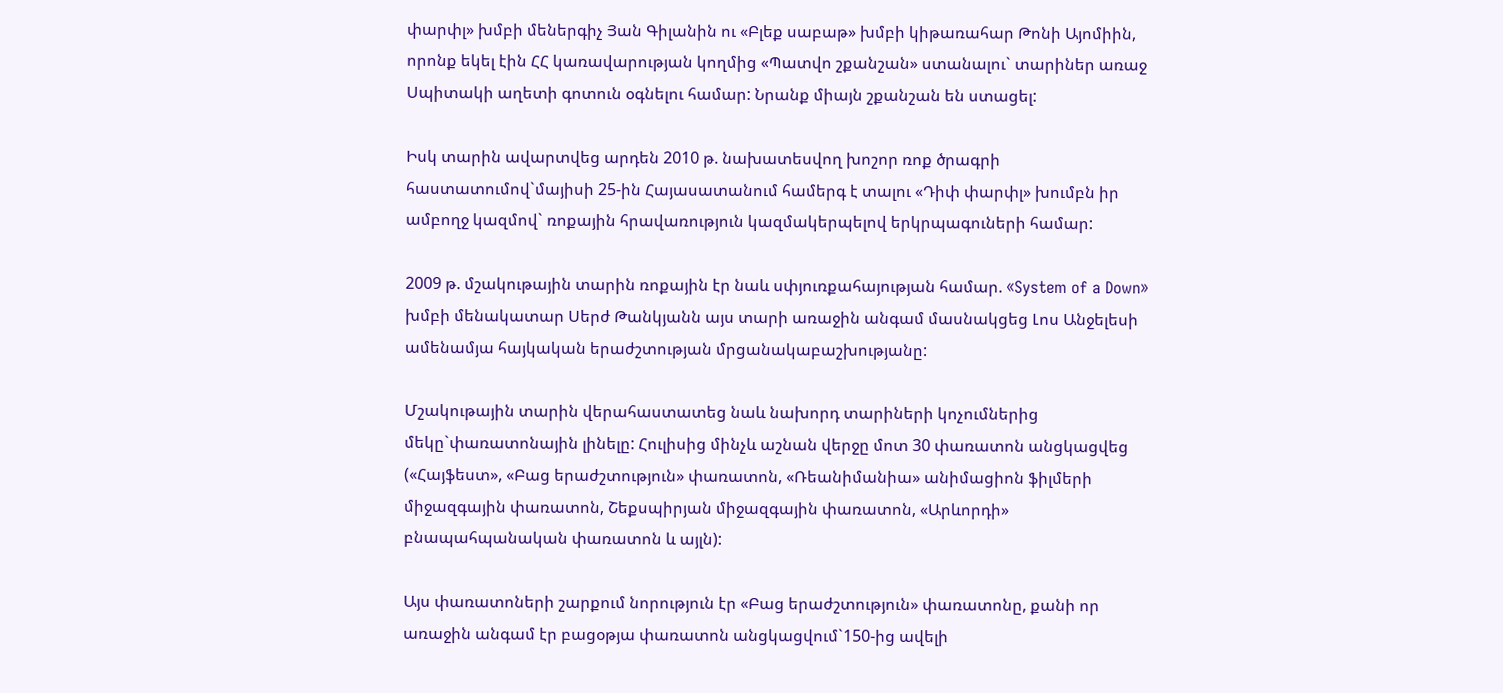փարփլ» խմբի մեներգիչ Յան Գիլանին ու «Բլեք սաբաթ» խմբի կիթառահար Թոնի Այոմիին, որոնք եկել էին ՀՀ կառավարության կողմից «Պատվո շքանշան» ստանալու` տարիներ առաջ Սպիտակի աղետի գոտուն օգնելու համար: Նրանք միայն շքանշան են ստացել:

Իսկ տարին ավարտվեց արդեն 2010 թ. նախատեսվող խոշոր ռոք ծրագրի հաստատումով`մայիսի 25-ին Հայասատանում համերգ է տալու «Դիփ փարփլ» խումբն իր ամբողջ կազմով` ռոքային հրավառություն կազմակերպելով երկրպագուների համար:

2009 թ. մշակութային տարին ռոքային էր նաև սփյուռքահայության համար. «System of a Down» խմբի մենակատար Սերժ Թանկյանն այս տարի առաջին անգամ մասնակցեց Լոս Անջելեսի ամենամյա հայկական երաժշտության մրցանակաբաշխությանը:

Մշակութային տարին վերահաստատեց նաև նախորդ տարիների կոչումներից մեկը`փառատոնային լինելը: Հուլիսից մինչև աշնան վերջը մոտ 30 փառատոն անցկացվեց («Հայֆեստ», «Բաց երաժշտություն» փառատոն, «Ռեանիմանիա» անիմացիոն ֆիլմերի միջազգային փառատոն, Շեքսպիրյան միջազգային փառատոն, «Արևորդի» բնապահպանական փառատոն և այլն):

Այս փառատոների շարքում նորություն էր «Բաց երաժշտություն» փառատոնը, քանի որ առաջին անգամ էր բացօթյա փառատոն անցկացվում`150-ից ավելի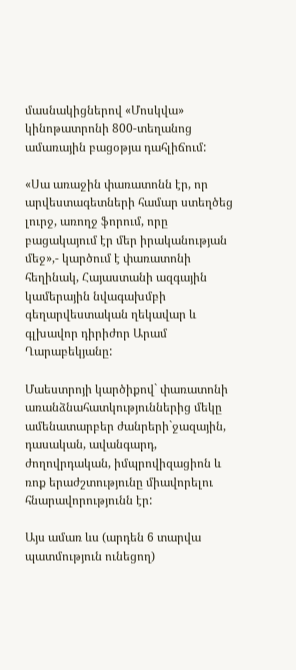մասնակիցներով «Մոսկվա» կինոթատրոնի 800-տեղանոց ամառային բացօթյա դահլիճում:

«Սա առաջին փառատոնն էր, որ արվեստագետների համար ստեղծեց լուրջ, առողջ ֆորում, որը բացակայում էր մեր իրականության մեջ»,- կարծում է փառատոնի հեղինակ, Հայաստանի ազգային կամերային նվագախմբի գեղարվեստական ղեկավար և գլխավոր դիրիժոր Արամ Ղարաբեկյանը:

Մաեստրոյի կարծիքով` փառատոնի առանձնահատկություններից մեկը ամենատարբեր ժանրերի`ջազային, դասական, ավանգարդ, ժողովրդական, իմպրովիզացիոն և ռոք երաժշտությունը միավորելու հնարավորությունն էր:

Այս ամառ ևս (արդեն 6 տարվա պատմություն ունեցող)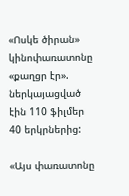«Ոսկե ծիրան» կինոփառատոնը «քաղցր էր». ներկայացված էին 110 ֆիլմեր 40 երկրներից:

«Այս փառատոնը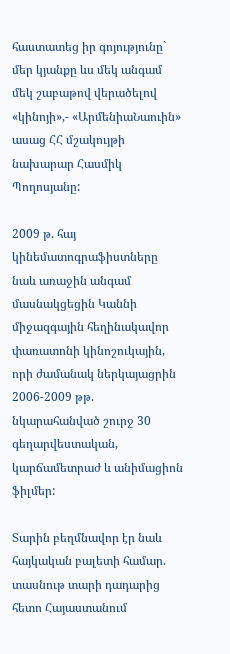հաստատեց իր գոյությունը` մեր կյանքը ևս մեկ անգամ մեկ շաբաթով վերածելով «կինոյի»,- «ԱրմենիաՆաուին» ասաց ՀՀ մշակույթի նախարար Հասմիկ Պողոսյանը:

2009 թ. հայ կինեմատոգրաֆիստները նաև առաջին անգամ մասնակցեցին Կաննի միջազգային հեղինակավոր փառատոնի կինոշուկային, որի ժամանակ ներկայացրին 2006-2009 թթ. նկարահանված շուրջ 30 գեղարվեստական, կարճամետրաժ և անիմացիոն ֆիլմեր:

Տարին բեղմնավոր էր նաև հայկական բալետի համար. տասնութ տարի դադարից հետո Հայաստանում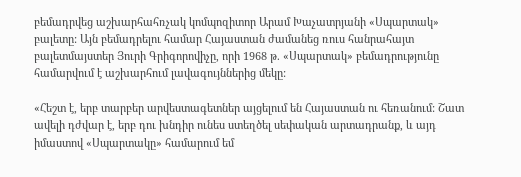բեմադրվեց աշխարհահռչակ կոմպոզիտոր Արամ Խաչատրյանի «Սպարտակ» բալետը: Այն բեմադրելու համար Հայաստան ժամանեց ռուս հանրահայտ բալետմայստեր Յուրի Գրիգորովիչը, որի 1968 թ. «Սպարտակ» բեմադրությունը համարվում է աշխարհում լավագույններից մեկը:

«Հեշտ է, երբ տարբեր արվեստագետներ այցելում են Հայաստան ու հեռանում: Շատ ավելի դժվար է, երբ դու խնդիր ունես ստեղծել սեփական արտադրանք, և այդ իմաստով «Սպարտակը» համարում եմ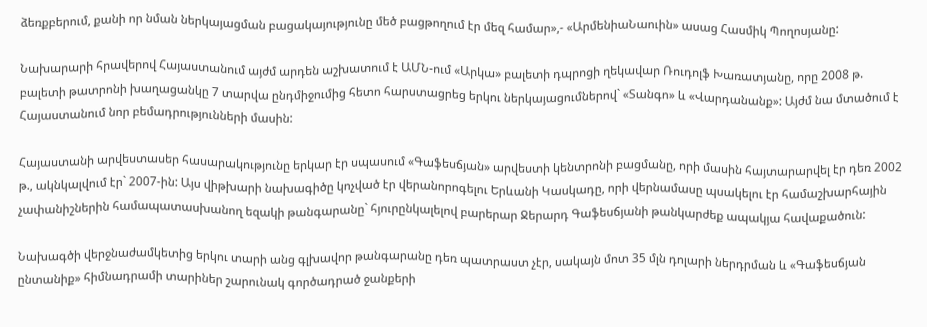ձեռքբերում, քանի որ նման ներկայացման բացակայությունը մեծ բացթողում էր մեզ համար»,- «ԱրմենիաՆաուին» ասաց Հասմիկ Պողոսյանը:

Նախարարի հրավերով Հայաստանում այժմ արդեն աշխատում է ԱՄՆ-ում «Արկա» բալետի դպրոցի ղեկավար Ռուդոլֆ Խառատյանը, որը 2008 թ. բալետի թատրոնի խաղացանկը 7 տարվա ընդմիջումից հետո հարստացրեց երկու ներկայացումներով` «Տանգո» և «Վարդանանք»: Այժմ նա մտածում է Հայաստանում նոր բեմադրությունների մասին:

Հայաստանի արվեստասեր հասարակությունը երկար էր սպասում «Գաֆեսճյան» արվեստի կենտրոնի բացմանը, որի մասին հայտարարվել էր դեռ 2002 թ., ակնկալվում էր` 2007-ին: Այս վիթխարի նախագիծը կոչված էր վերանորոգելու Երևանի Կասկադը, որի վերնամասը պսակելու էր համաշխարհային չափանիշներին համապատասխանող եզակի թանգարանը` հյուրընկալելով բարերար Ջերարդ Գաֆեսճյանի թանկարժեք ապակյա հավաքածուն:

Նախագծի վերջնաժամկետից երկու տարի անց գլխավոր թանգարանը դեռ պատրաստ չէր, սակայն մոտ 35 մլն դոլարի ներդրման և «Գաֆեսճյան ընտանիք» հիմնադրամի տարիներ շարունակ գործադրած ջանքերի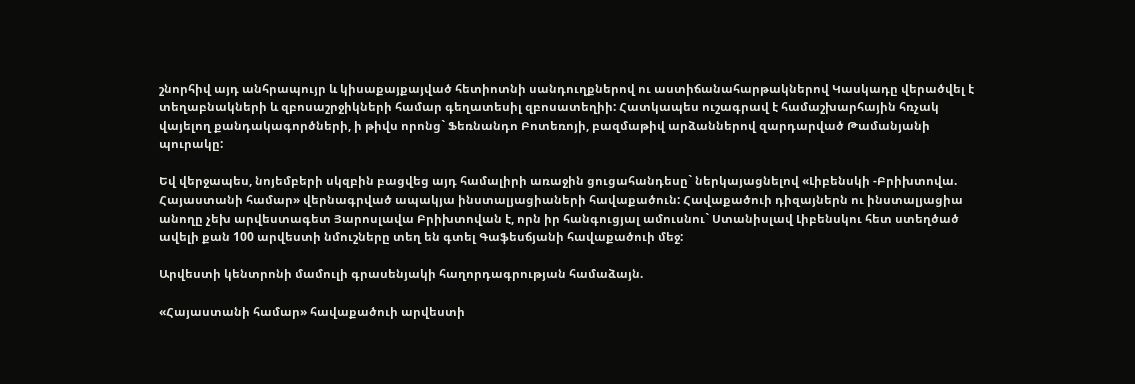շնորհիվ այդ անհրապույր և կիսաքայքայված հետիոտնի սանդուղքներով ու աստիճանահարթակներով Կասկադը վերածվել է տեղաբնակների և զբոսաշրջիկների համար գեղատեսիլ զբոսատեղիի: Հատկապես ուշագրավ է համաշխարհային հռչակ վայելող քանդակագործների, ի թիվս որոնց` Ֆեռնանդո Բոտեռոյի, բազմաթիվ արձաններով զարդարված Թամանյանի պուրակը:

Եվ վերջապես, նոյեմբերի սկզբին բացվեց այդ համալիրի առաջին ցուցահանդեսը` ներկայացնելով «Լիբենսկի -Բրիխտովա. Հայաստանի համար» վերնագրված ապակյա ինստալյացիաների հավաքածուն: Հավաքածուի դիզայներն ու ինստալյացիա անողը չեխ արվեստագետ Յարոսլավա Բրիխտովան է, որն իր հանգուցյալ ամուսնու` Ստանիսլավ Լիբենսկու հետ ստեղծած ավելի քան 100 արվեստի նմուշները տեղ են գտել Գաֆեսճյանի հավաքածուի մեջ:

Արվեստի կենտրոնի մամուլի գրասենյակի հաղորդագրության համաձայն.

«Հայաստանի համար» հավաքածուի արվեստի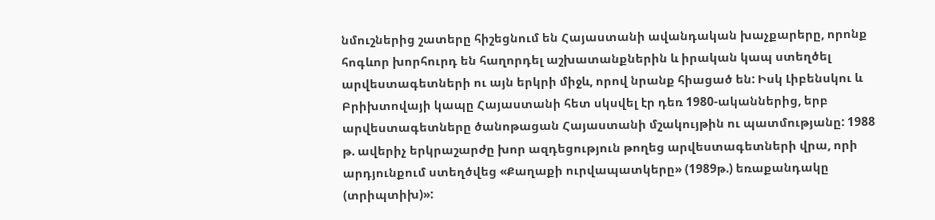նմուշներից շատերը հիշեցնում են Հայաստանի ավանդական խաչքարերը, որոնք հոգևոր խորհուրդ են հաղորդել աշխատանքներին և իրական կապ ստեղծել արվեստագետների ու այն երկրի միջև, որով նրանք հիացած են: Իսկ Լիբենսկու և Բրիխտովայի կապը Հայաստանի հետ սկսվել էր դեռ 1980-ականներից, երբ արվեստագետները ծանոթացան Հայաստանի մշակույթին ու պատմությանը: 1988 թ. ավերիչ երկրաշարժը խոր ազդեցություն թողեց արվեստագետների վրա, որի արդյունքում ստեղծվեց «Քաղաքի ուրվապատկերը» (1989թ.) եռաքանդակը (տրիպտիխ)»: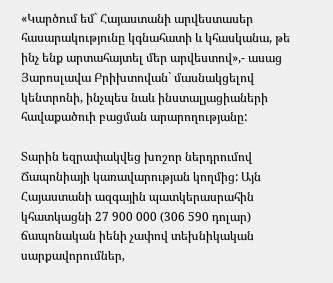«Կարծում եմ` Հայաստանի արվեստասեր հասարակությունը կգնահատի և կհասկանա, թե ինչ ենք արտահայտել մեր արվեստով»,- ասաց Յարոսլավա Բրիխտովան` մասնակցելով կենտրոնի, ինչպես նաև ինստալյացիաների հավաքածուի բացման արարողությանը:

Տարին եզրափակվեց խոշոր ներդրումով Ճապոնիայի կառավարության կողմից: Այն Հայաստանի ազգային պատկերասրահին կհատկացնի 27 900 000 (306 590 դոլար) ճապոնական իենի չափով տեխնիկական սարքավորումներ,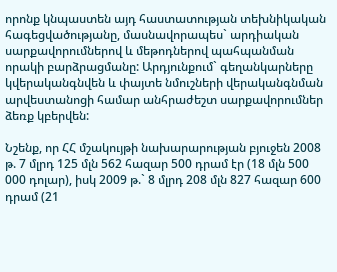որոնք կնպաստեն այդ հաստատության տեխնիկական հագեցվածությանը, մասնավորապես` արդիական սարքավորումներով և մեթոդներով պահպանման որակի բարձրացմանը: Արդյունքում` գեղանկարները կվերականգնվեն և փայտե նմուշների վերականգնման արվեստանոցի համար անհրաժեշտ սարքավորումներ ձեռք կբերվեն:

Նշենք, որ ՀՀ մշակույթի նախարարության բյուջեն 2008 թ. 7 մլրդ 125 մլն 562 հազար 500 դրամ էր (18 մլն 500 000 դոլար), իսկ 2009 թ.` 8 մլրդ 208 մլն 827 հազար 600 դրամ (21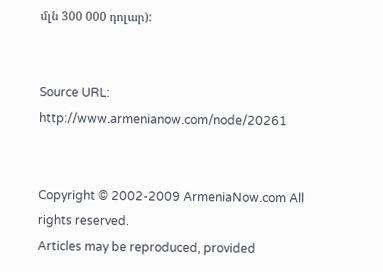մլն 300 000 դոլար):


Source URL: http://www.armenianow.com/node/20261


Copyright © 2002-2009 ArmeniaNow.com All rights reserved.
Articles may be reproduced, provided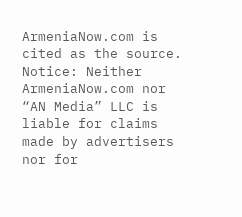ArmeniaNow.com is cited as the source.
Notice: Neither ArmeniaNow.com nor “AN Media” LLC is liable for claims made by advertisers nor for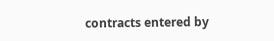contracts entered by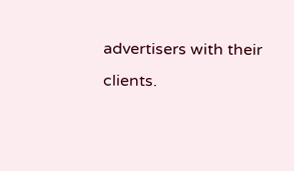advertisers with their clients.